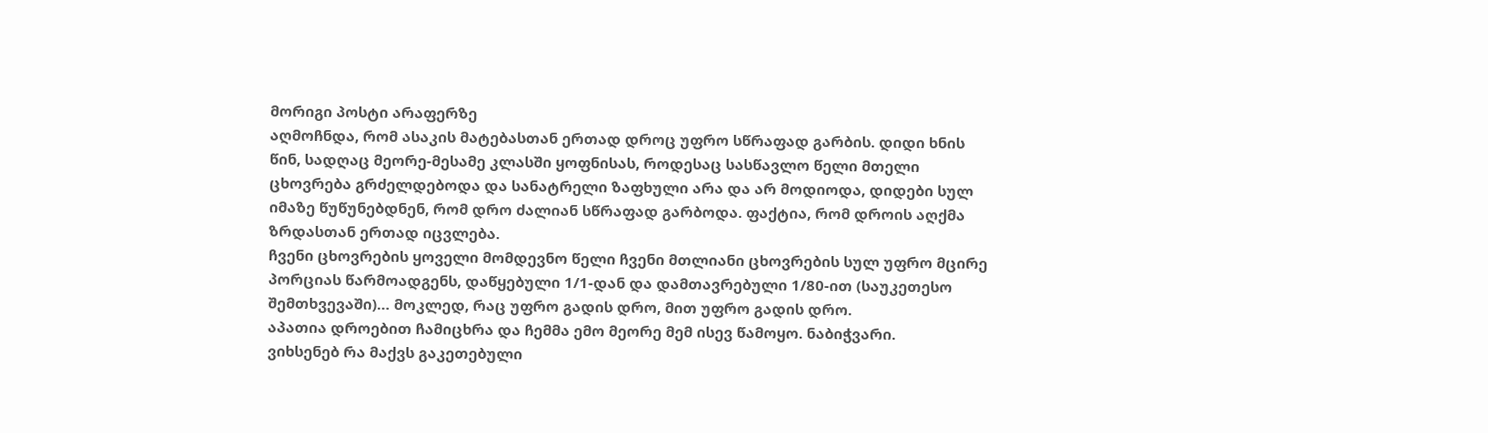მორიგი პოსტი არაფერზე
აღმოჩნდა, რომ ასაკის მატებასთან ერთად დროც უფრო სწრაფად გარბის. დიდი ხნის წინ, სადღაც მეორე-მესამე კლასში ყოფნისას, როდესაც სასწავლო წელი მთელი ცხოვრება გრძელდებოდა და სანატრელი ზაფხული არა და არ მოდიოდა, დიდები სულ იმაზე წუწუნებდნენ, რომ დრო ძალიან სწრაფად გარბოდა. ფაქტია, რომ დროის აღქმა ზრდასთან ერთად იცვლება.
ჩვენი ცხოვრების ყოველი მომდევნო წელი ჩვენი მთლიანი ცხოვრების სულ უფრო მცირე პორციას წარმოადგენს, დაწყებული 1/1-დან და დამთავრებული 1/80-ით (საუკეთესო შემთხვევაში)… მოკლედ, რაც უფრო გადის დრო, მით უფრო გადის დრო.
აპათია დროებით ჩამიცხრა და ჩემმა ემო მეორე მემ ისევ წამოყო. ნაბიჭვარი.
ვიხსენებ რა მაქვს გაკეთებული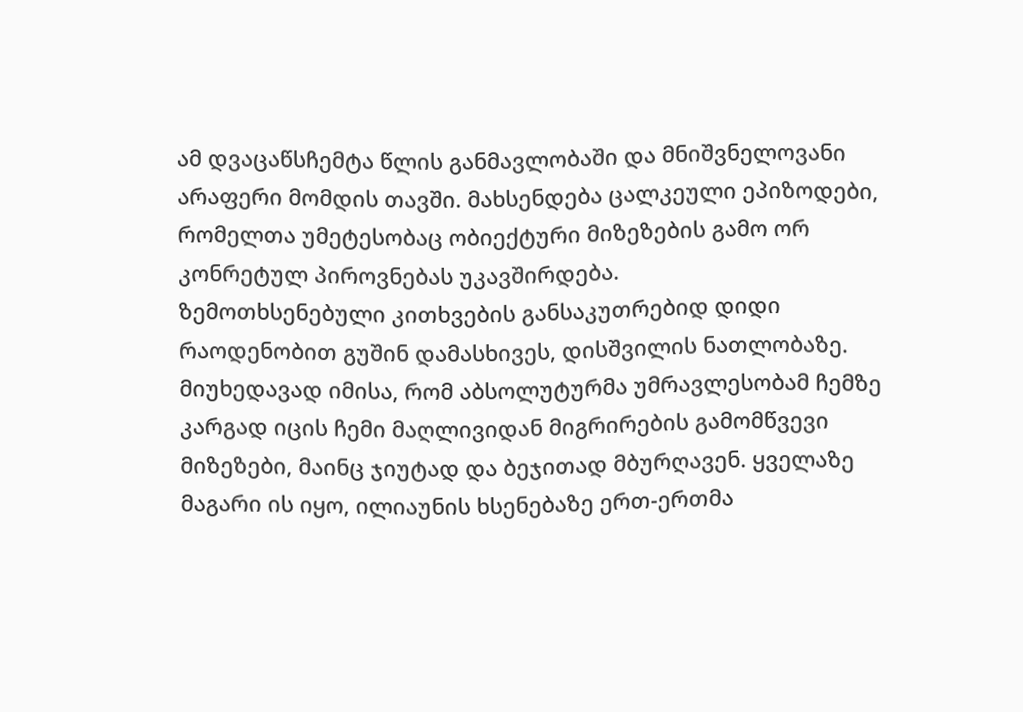ამ დვაცაწსჩემტა წლის განმავლობაში და მნიშვნელოვანი არაფერი მომდის თავში. მახსენდება ცალკეული ეპიზოდები, რომელთა უმეტესობაც ობიექტური მიზეზების გამო ორ კონრეტულ პიროვნებას უკავშირდება.
ზემოთხსენებული კითხვების განსაკუთრებიდ დიდი რაოდენობით გუშინ დამასხივეს, დისშვილის ნათლობაზე. მიუხედავად იმისა, რომ აბსოლუტურმა უმრავლესობამ ჩემზე კარგად იცის ჩემი მაღლივიდან მიგრირების გამომწვევი მიზეზები, მაინც ჯიუტად და ბეჯითად მბურღავენ. ყველაზე მაგარი ის იყო, ილიაუნის ხსენებაზე ერთ-ერთმა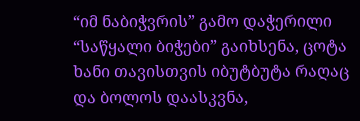“იმ ნაბიჭვრის” გამო დაჭერილი “საწყალი ბიჭები” გაიხსენა, ცოტა ხანი თავისთვის იბუტბუტა რაღაც და ბოლოს დაასკვნა,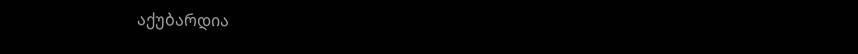აქუბარდია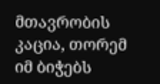მთავრობის კაცია, თორემ იმ ბიჭებს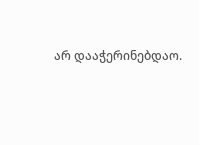არ დააჭერინებდაო.